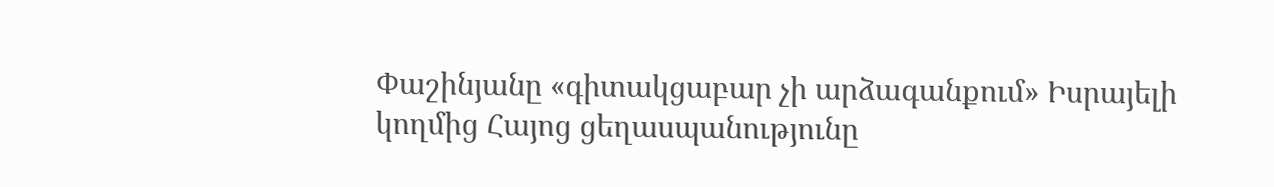Փաշինյանը «գիտակցաբար չի արձագանքում» Իսրայելի կողմից Հայոց ցեղասպանությունը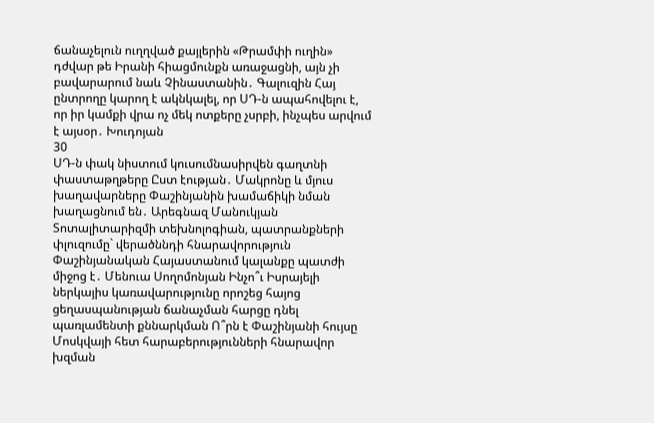ճանաչելուն ուղղված քայլերին «Թրամփի ուղին» դժվար թե Իրանի հիացմունքն առաջացնի, այն չի բավարարում նաև Չինաստանին․ Գալուզին Հայ ընտրողը կարող է ակնկալել, որ ՍԴ-ն ապահովելու է, որ իր կամքի վրա ոչ մեկ ոտքերը չսրբի, ինչպես արվում է այսօր․ Խուդոյան
30
ՍԴ-ն փակ նիստում կուսումնասիրվեն գաղտնի փաստաթղթերը Ըստ էության․ Մակրոնը և մյուս խաղավարները Փաշինյանին խամաճիկի նման խաղացնում են․ Արեգնազ Մանուկյան Տոտալիտարիզմի տեխնոլոգիան, պատրանքների փլուզումը` վերածննդի հնարավորություն Փաշինյանական Հայաստանում կալանքը պատժի միջոց է․ Մենուա Սողոմոնյան Ինչո՞ւ Իսրայելի ներկայիս կառավարությունը որոշեց հայոց ցեղասպանության ճանաչման հարցը դնել պառլամենտի քննարկման Ո՞րն է Փաշինյանի հույսը Մոսկվայի հետ հարաբերությունների հնարավոր խզման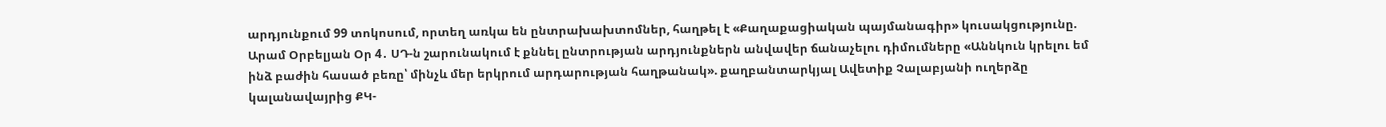արդյունքում 99 տոկոսում, որտեղ առկա են ընտրախախտոմներ, հաղթել է «Քաղաքացիական պայմանագիր» կուսակցությունը. Արամ Օրբելյան Օր 4․ ՍԴ-ն շարունակում է քննել ընտրության արդյունքներն անվավեր ճանաչելու դիմումները «Աննկուն կրելու եմ ինձ բաժին հասած բեռը՝ մինչև մեր երկրում արդարության հաղթանակ». քաղբանտարկյալ Ավետիք Չալաբյանի ուղերձը կալանավայրից ՔԿ-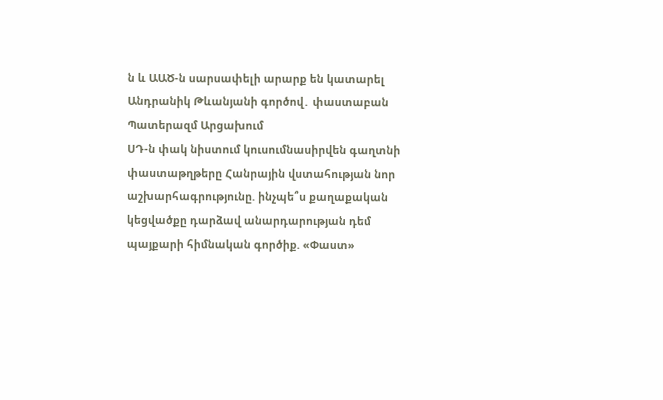ն և ԱԱԾ-ն սարսափելի արարք են կատարել Անդրանիկ Թևանյանի գործով․ փաստաբան Պատերազմ Արցախում
ՍԴ-ն փակ նիստում կուսումնասիրվեն գաղտնի փաստաթղթերը Հանրային վստահության նոր աշխարհագրությունը. ինչպե՞ս քաղաքական կեցվածքը դարձավ անարդարության դեմ պայքարի հիմնական գործիք. «Փաստ»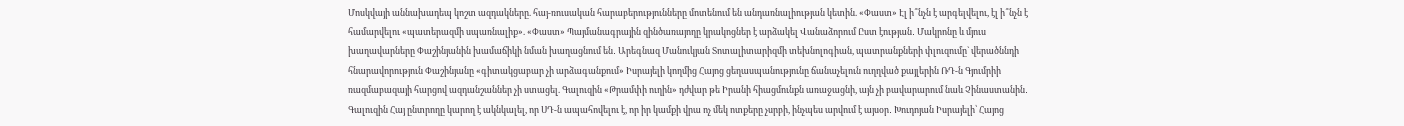Մոսկվայի աննախադեպ կոշտ ազդակները. հայ-ռուսական հարաբերությունները մոտենում են անդառնալիության կետին. «Փաստ» Էլ ի՞նչն է արգելվելու, էլ ի՞նչն է համարվելու «պատերազմի սպառնալիք». «Փաստ» Պայմանագրային զինծառայողը կրակոցներ է արձակել Վանաձորում Ըստ էության․ Մակրոնը և մյուս խաղավարները Փաշինյանին խամաճիկի նման խաղացնում են․ Արեգնազ Մանուկյան Տոտալիտարիզմի տեխնոլոգիան, պատրանքների փլուզումը` վերածննդի հնարավորություն Փաշինյանը «գիտակցաբար չի արձագանքում» Իսրայելի կողմից Հայոց ցեղասպանությունը ճանաչելուն ուղղված քայլերին ՌԴ-ն Գյումրիի ռազմաբազայի հարցով ազդանշաններ չի ստացել. Գալուզին «Թրամփի ուղին» դժվար թե Իրանի հիացմունքն առաջացնի, այն չի բավարարում նաև Չինաստանին․ Գալուզին Հայ ընտրողը կարող է ակնկալել, որ ՍԴ-ն ապահովելու է, որ իր կամքի վրա ոչ մեկ ոտքերը չսրբի, ինչպես արվում է այսօր․ Խուդոյան Իսրայելի՝ Հայոց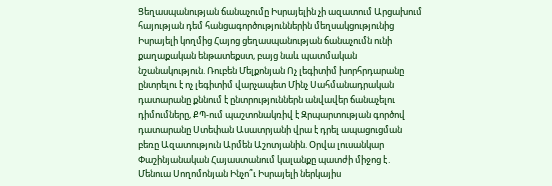Ցեղասպանության ճանաչումը Իսրայելին չի ազատում Արցախում հայության դեմ հանցագործություններին մեղսակցությունից Իսրայելի կողմից Հայոց ցեղասպանության ճանաչումն ունի քաղաքական ենթատեքստ, բայց նաև պատմական նշանակություն. Ռուբեն Մելքոնյան Ոչ լեգիտիմ խորհրդարանը ընտրելու է ոչ լեգիտիմ վարչապետ Մինչ Սահմանադրական դատարանը քննում է ընտրություններն անվավեր ճանաչելու դիմումները, ՔՊ-ում պաշտոնակռիվ է Զրպարտության գործով դատարանը Ստեփան Ասատրյանի վրա է դրել ապացուցման բեռը Ազատություն Արմեն Աշոտյանին. Օրվա լուսանկար Փաշինյանական Հայաստանում կալանքը պատժի միջոց է․ Մենուա Սողոմոնյան Ինչո՞ւ Իսրայելի ներկայիս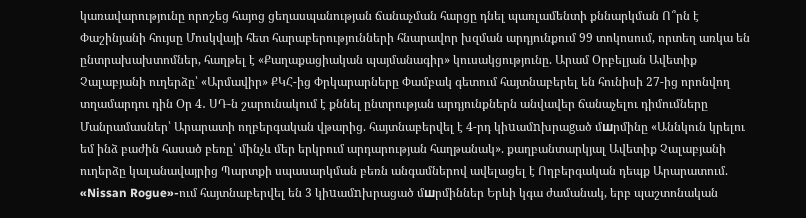կառավարությունը որոշեց հայոց ցեղասպանության ճանաչման հարցը դնել պառլամենտի քննարկման Ո՞րն է Փաշինյանի հույսը Մոսկվայի հետ հարաբերությունների հնարավոր խզման արդյունքում 99 տոկոսում, որտեղ առկա են ընտրախախտոմներ, հաղթել է «Քաղաքացիական պայմանագիր» կուսակցությունը. Արամ Օրբելյան Ավետիք Չալաբյանի ուղերձը՝ «Արմավիր» ՔԿՀ-ից Փրկարարները Փամբակ գետում հայտնաբերել են հունիսի 27-ից որոնվող տղամարդու դին Օր 4․ ՍԴ-ն շարունակում է քննել ընտրության արդյունքներն անվավեր ճանաչելու դիմումները Մանրամասներ՝ Արարատի ողբերգական վթարից. հայտնաբերվել է 4-րդ կիuամnխրաgած մшրմինը «Աննկուն կրելու եմ ինձ բաժին հասած բեռը՝ մինչև մեր երկրում արդարության հաղթանակ». քաղբանտարկյալ Ավետիք Չալաբյանի ուղերձը կալանավայրից Պարտքի սպասարկման բեռն անգամներով ավելացել է Ողբերգական դեպք Արարատում. «Nissan Rogue»-ում հայտնաբերվել են 3 կիuամnխրացած մшրմիններ Երևի կգա ժամանակ, երբ պաշտոնական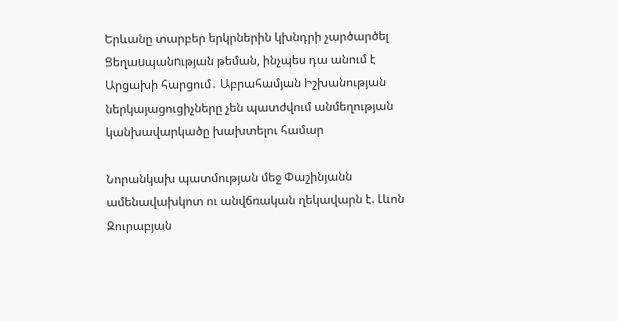Երևանը տարբեր երկրներին կխնդրի չարծարծել Ցեղաuպանnւթյան թեման, ինչպես դա անում է Արցախի հարցում․ Աբրահամյան Իշխանության ներկայացուցիչները չեն պատժվում անմեղության կանխավարկածը խախտելու համար

Նորանկախ պատմության մեջ Փաշինյանն ամենավախկոտ ու անվճռական ղեկավարն է. Լևոն Զուրաբյան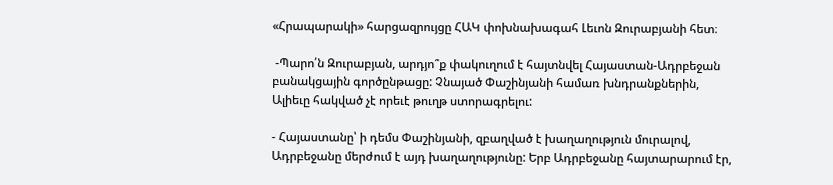«Հրապարակի» հարցազրույցը ՀԱԿ փոխնախագահ Լեւոն Զուրաբյանի հետ։

 -Պարո՛ն Զուրաբյան, արդյո՞ք փակուղում է հայտնվել Հայաստան-Ադրբեջան բանակցային գործընթացը: Չնայած Փաշինյանի համառ խնդրանքներին, Ալիեւը հակված չէ որեւէ թուղթ ստորագրելու:

- Հայաստանը՝ ի դեմս Փաշինյանի, զբաղված է խաղաղություն մուրալով, Ադրբեջանը մերժում է այդ խաղաղությունը: Երբ Ադրբեջանը հայտարարում էր,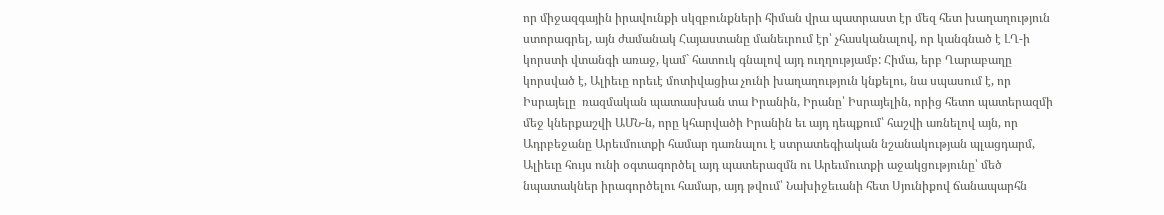որ միջազգային իրավունքի սկզբունքների հիման վրա պատրաստ էր մեզ հետ խաղաղություն ստորագրել, այն ժամանակ Հայաստանը մանեւրում էր՝ չհասկանալով, որ կանգնած է ԼՂ-ի կորստի վտանգի առաջ, կամ` հատուկ գնալով այդ ուղղությամբ: Հիմա, երբ Ղարաբաղը կորսված է, Ալիեւը որեւէ մոտիվացիա չունի խաղաղություն կնքելու, նա սպասում է, որ Իսրայելը  ռազմական պատասխան տա Իրանին, Իրանը՝ Իսրայելին, որից հետո պատերազմի մեջ կներքաշվի ԱՄՆ-ն, որը կհարվածի Իրանին եւ այդ դեպքում՝ հաշվի առնելով այն, որ Ադրբեջանը Արեւմուտքի համար դառնալու է ստրատեգիական նշանակության պլացդարմ, Ալիեւը հույս ունի օգտագործել այդ պատերազմն ու Արեւմուտքի աջակցությունը՝ մեծ նպատակներ իրագործելու համար, այդ թվում՝ Նախիջեւանի հետ Սյունիքով ճանապարհն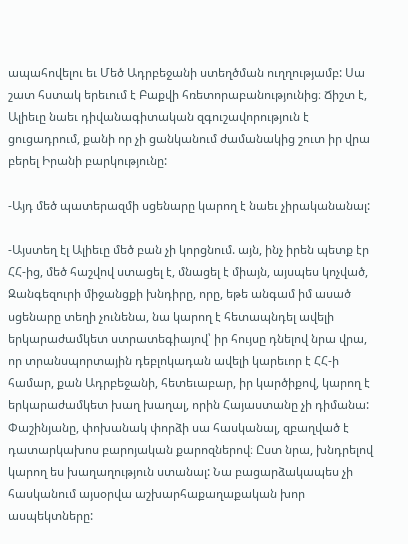ապահովելու եւ Մեծ Ադրբեջանի ստեղծման ուղղությամբ: Սա շատ հստակ երեւում է Բաքվի հռետորաբանությունից։ Ճիշտ է, Ալիեւը նաեւ դիվանագիտական զգուշավորություն է ցուցադրում, քանի որ չի ցանկանում ժամանակից շուտ իր վրա բերել Իրանի բարկությունը:

-Այդ մեծ պատերազմի սցենարը կարող է նաեւ չիրականանալ:

-Այստեղ էլ Ալիեւը մեծ բան չի կորցնում. այն, ինչ իրեն պետք էր ՀՀ-ից, մեծ հաշվով ստացել է, մնացել է միայն, այսպես կոչված, Զանգեզուրի միջանցքի խնդիրը, որը, եթե անգամ իմ ասած սցենարը տեղի չունենա, նա կարող է հետապնդել ավելի երկարաժամկետ ստրատեգիայով՝ իր հույսը դնելով նրա վրա, որ տրանսպորտային դեբլոկադան ավելի կարեւոր է ՀՀ-ի համար, քան Ադրբեջանի, հետեւաբար, իր կարծիքով, կարող է երկարաժամկետ խաղ խաղալ, որին Հայաստանը չի դիմանա: Փաշինյանը, փոխանակ փորձի սա հասկանալ, զբաղված է դատարկախոս բարոյական քարոզներով։ Ըստ նրա, խնդրելով կարող ես խաղաղություն ստանալ: Նա բացարձակապես չի հասկանում այսօրվա աշխարհաքաղաքական խոր ասպեկտները: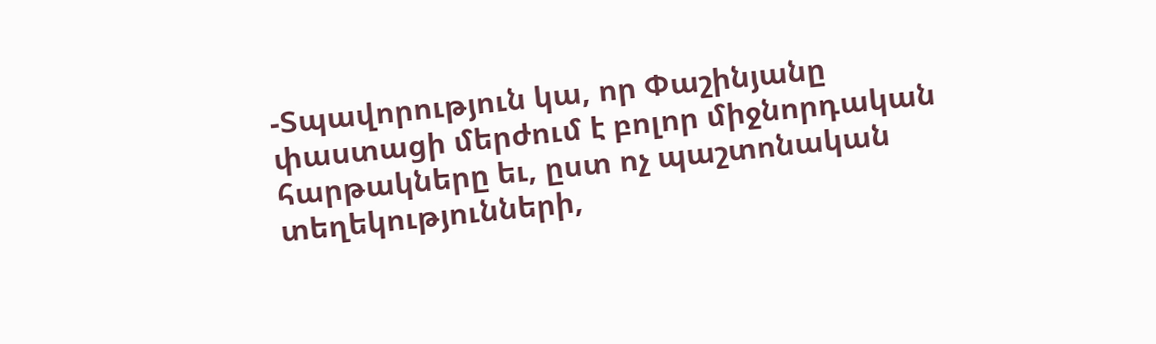-Տպավորություն կա, որ Փաշինյանը փաստացի մերժում է բոլոր միջնորդական հարթակները եւ, ըստ ոչ պաշտոնական տեղեկությունների,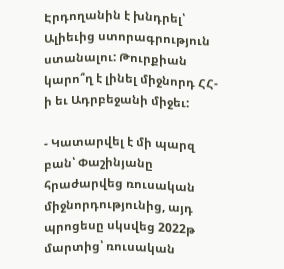Էրդողանին է խնդրել՝ Ալիեւից ստորագրություն ստանալու: Թուրքիան կարո՞ղ է լինել միջնորդ ՀՀ-ի եւ Ադրբեջանի միջեւ:

- Կատարվել է մի պարզ բան՝ Փաշինյանը հրաժարվեց ռուսական միջնորդությունից, այդ պրոցեսը սկսվեց 2022թ մարտից՝ ռուսական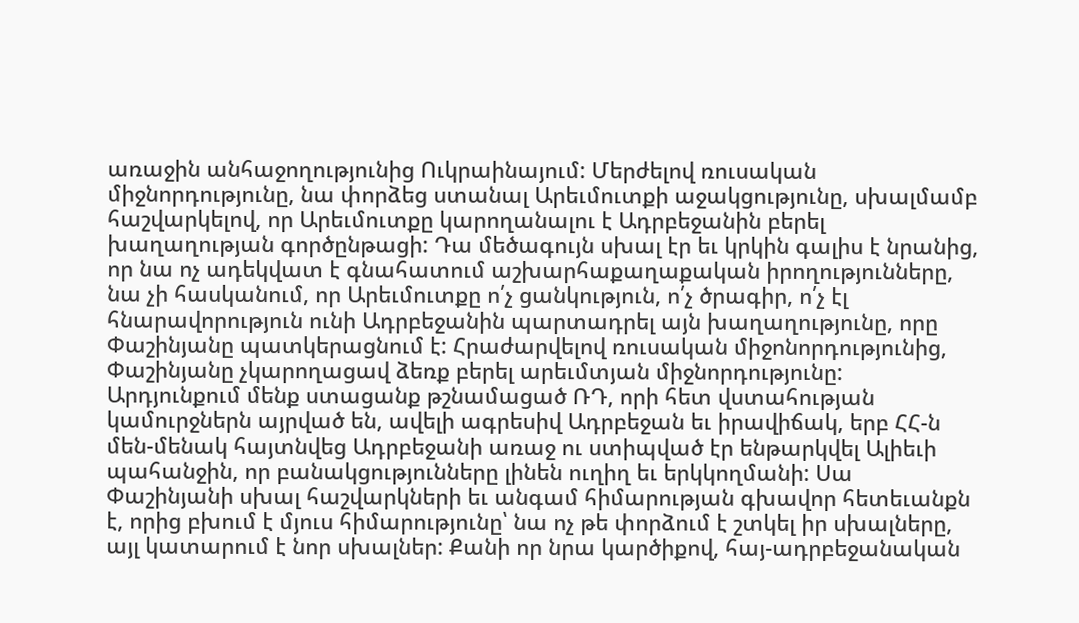առաջին անհաջողությունից Ուկրաինայում: Մերժելով ռուսական միջնորդությունը, նա փորձեց ստանալ Արեւմուտքի աջակցությունը, սխալմամբ հաշվարկելով, որ Արեւմուտքը կարողանալու է Ադրբեջանին բերել խաղաղության գործընթացի: Դա մեծագույն սխալ էր եւ կրկին գալիս է նրանից, որ նա ոչ ադեկվատ է գնահատում աշխարհաքաղաքական իրողությունները, նա չի հասկանում, որ Արեւմուտքը ո՛չ ցանկություն, ո՛չ ծրագիր, ո՛չ էլ հնարավորություն ունի Ադրբեջանին պարտադրել այն խաղաղությունը, որը Փաշինյանը պատկերացնում է: Հրաժարվելով ռուսական միջոնորդությունից, Փաշինյանը չկարողացավ ձեռք բերել արեւմտյան միջնորդությունը: Արդյունքում մենք ստացանք թշնամացած ՌԴ, որի հետ վստահության կամուրջներն այրված են, ավելի ագրեսիվ Ադրբեջան եւ իրավիճակ, երբ ՀՀ-ն մեն-մենակ հայտնվեց Ադրբեջանի առաջ ու ստիպված էր ենթարկվել Ալիեւի պահանջին, որ բանակցությունները լինեն ուղիղ եւ երկկողմանի: Սա Փաշինյանի սխալ հաշվարկների եւ անգամ հիմարության գխավոր հետեւանքն է, որից բխում է մյուս հիմարությունը՝ նա ոչ թե փորձում է շտկել իր սխալները, այլ կատարում է նոր սխալներ: Քանի որ նրա կարծիքով, հայ-ադրբեջանական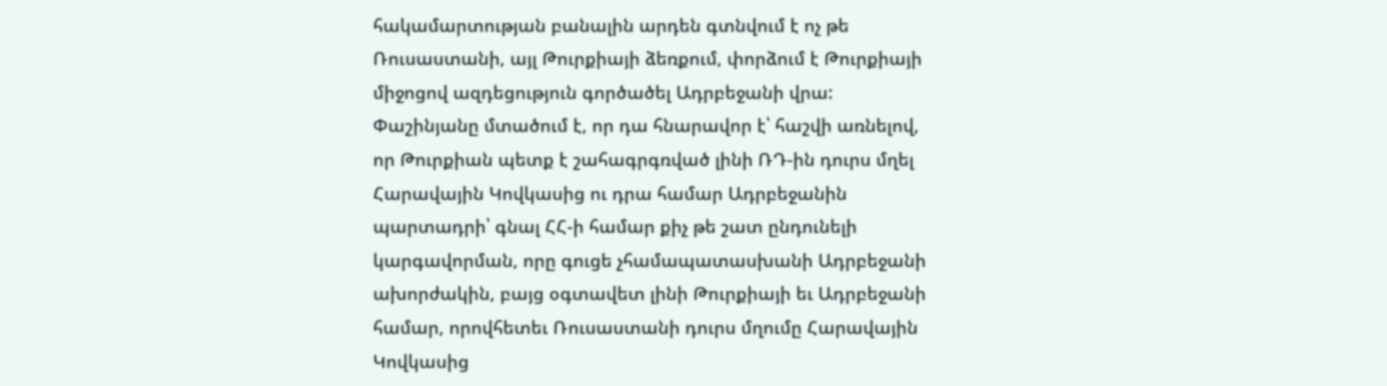հակամարտության բանալին արդեն գտնվում է ոչ թե Ռուսաստանի, այլ Թուրքիայի ձեռքում, փորձում է Թուրքիայի միջոցով ազդեցություն գործածել Ադրբեջանի վրա: Փաշինյանը մտածում է, որ դա հնարավոր է՝ հաշվի առնելով, որ Թուրքիան պետք է շահագրգռված լինի ՌԴ-ին դուրս մղել Հարավային Կովկասից ու դրա համար Ադրբեջանին պարտադրի՝ գնալ ՀՀ-ի համար քիչ թե շատ ընդունելի կարգավորման, որը գուցե չհամապատասխանի Ադրբեջանի ախորժակին, բայց օգտավետ լինի Թուրքիայի եւ Ադրբեջանի համար, որովհետեւ Ռուսաստանի դուրս մղումը Հարավային Կովկասից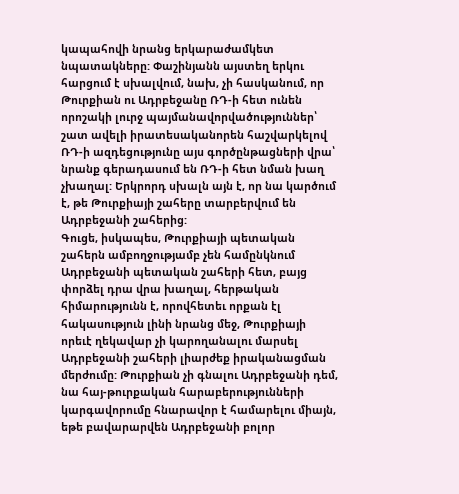կապահովի նրանց երկարաժամկետ նպատակները: Փաշինյանն այստեղ երկու հարցում է սխալվում, նախ, չի հասկանում, որ Թուրքիան ու Ադրբեջանը ՌԴ-ի հետ ունեն որոշակի լուրջ պայմանավորվածություններ՝ շատ ավելի իրատեսականորեն հաշվարկելով ՌԴ-ի ազդեցությունը այս գործընթացների վրա՝ նրանք գերադասում են ՌԴ-ի հետ նման խաղ չխաղալ: Երկրորդ սխալն այն է, որ նա կարծում է, թե Թուրքիայի շահերը տարբերվում են Ադրբեջանի շահերից:
Գուցե, իսկապես, Թուրքիայի պետական շահերն ամբողջությամբ չեն համընկնում Ադրբեջանի պետական շահերի հետ, բայց փորձել դրա վրա խաղալ, հերթական հիմարությունն է, որովհետեւ որքան էլ հակասություն լինի նրանց մեջ, Թուրքիայի որեւէ ղեկավար չի կարողանալու մարսել Ադրբեջանի շահերի լիարժեք իրականացման մերժումը: Թուրքիան չի գնալու Ադրբեջանի դեմ, նա հայ-թուրքական հարաբերությունների կարգավորումը հնարավոր է համարելու միայն, եթե բավարարվեն Ադրբեջանի բոլոր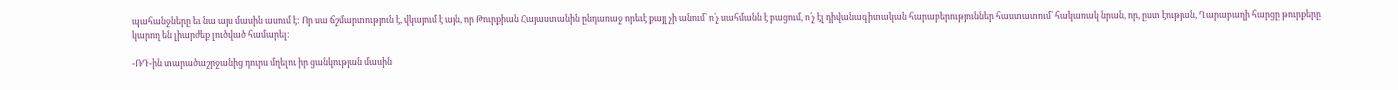պահանջները եւ նա այս մասին ասում է: Որ սա ճշմարտություն է, վկայում է այն, որ Թուրքիան Հայաստանին ընդառաջ որեւէ քայլ չի անում՝ ո՛չ սահմանն է բացում, ո՛չ էլ դիվանագիտական հարաբերություններ հաստատում՝ հակառակ նրան, որ, ըստ էության, Ղարաբաղի հարցը թուրքերը կարող են լիարժեք լուծված համարել:

-ՌԴ-ին տարածաշրջանից դուրս մղելու իր ցանկության մասին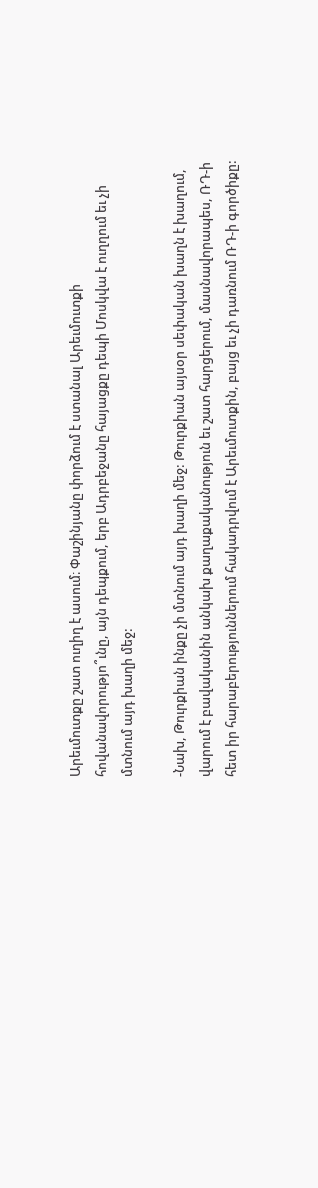Արեւմուտքը շատ ուղիղ է ասում։ Փաշինյանը փորձում է ստանալ Արեւմուտքի հովանավորությո՞ւնը, այն դեպքում, երբ Ադրբեջանը հայացքը դեպի Մոսկվա է ուղղում եւ չի մտնում այդ խաղի մեջ:

-Նախ, Թուրքիան ինքը չի մտնում այդ խաղի մեջ: Թուրքիան այսօր սեփական խաղն է խաղում, վարում է բավականին անկախ քաղաքականություն եւ շատ հարցերում, մասնավորապես, ՌԴ-ի հետ իր հարաբերություններում հակադրվում է Արեւմուտքին, բայց եւ չի դառնում ՌԴ-ի գործիքը: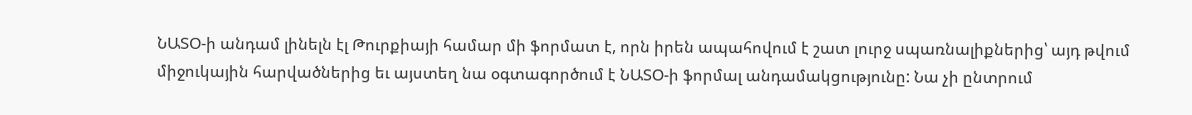ՆԱՏՕ-ի անդամ լինելն էլ Թուրքիայի համար մի ֆորմատ է, որն իրեն ապահովում է շատ լուրջ սպառնալիքներից՝ այդ թվում միջուկային հարվածներից եւ այստեղ նա օգտագործում է ՆԱՏՕ-ի ֆորմալ անդամակցությունը: Նա չի ընտրում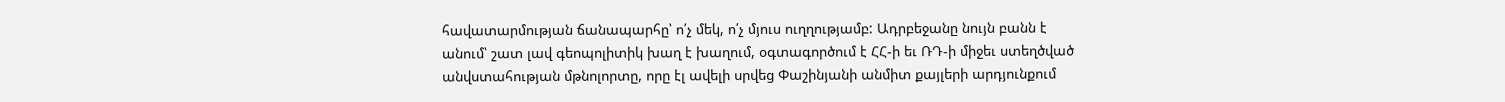հավատարմության ճանապարհը՝ ո՛չ մեկ, ո՛չ մյուս ուղղությամբ: Ադրբեջանը նույն բանն է անում՝ շատ լավ գեոպոլիտիկ խաղ է խաղում, օգտագործում է ՀՀ-ի եւ ՌԴ-ի միջեւ ստեղծված անվստահության մթնոլորտը, որը էլ ավելի սրվեց Փաշինյանի անմիտ քայլերի արդյունքում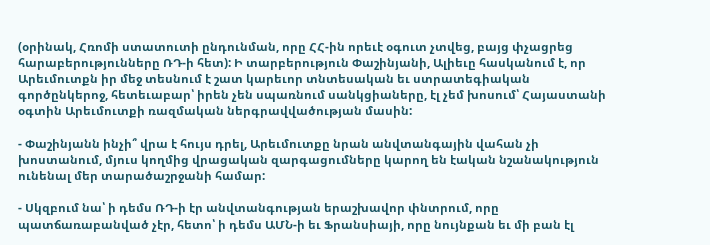(օրինակ, Հռոմի ստատուտի ընդունման, որը ՀՀ-ին որեւէ օգուտ չտվեց, բայց փչացրեց հարաբերությունները ՌԴ-ի հետ): Ի տարբերություն Փաշինյանի, Ալիեւը հասկանում է, որ Արեւմուտքն իր մեջ տեսնում է շատ կարեւոր տնտեսական եւ ստրատեգիական գործընկերոջ, հետեւաբար՝ իրեն չեն սպառնում սանկցիաները, էլ չեմ խոսում՝ Հայաստանի օգտին Արեւմուտքի ռազմական ներգրավվածության մասին:

- Փաշինյանն ինչի՞ վրա է հույս դրել, Արեւմուտքը նրան անվտանգային վահան չի խոստանում, մյուս կողմից վրացական զարգացումները կարող են էական նշանակություն ունենալ մեր տարածաշրջանի համար:

- Սկզբում նա՝ ի դեմս ՌԴ-ի էր անվտանգության երաշխավոր փնտրում, որը պատճառաբանված չէր, հետո՝ ի դեմս ԱՄՆ-ի եւ Ֆրանսիայի, որը նույնքան եւ մի բան էլ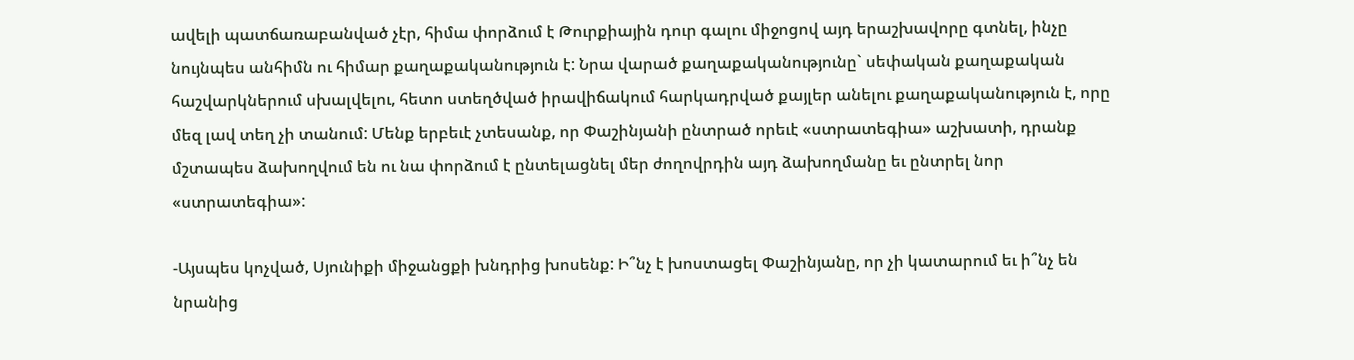ավելի պատճառաբանված չէր, հիմա փորձում է Թուրքիային դուր գալու միջոցով այդ երաշխավորը գտնել, ինչը նույնպես անհիմն ու հիմար քաղաքականություն է: Նրա վարած քաղաքականությունը` սեփական քաղաքական հաշվարկներում սխալվելու, հետո ստեղծված իրավիճակում հարկադրված քայլեր անելու քաղաքականություն է, որը մեզ լավ տեղ չի տանում: Մենք երբեւէ չտեսանք, որ Փաշինյանի ընտրած որեւէ «ստրատեգիա» աշխատի, դրանք մշտապես ձախողվում են ու նա փորձում է ընտելացնել մեր ժողովրդին այդ ձախողմանը եւ ընտրել նոր «ստրատեգիա»:

-Այսպես կոչված, Սյունիքի միջանցքի խնդրից խոսենք: Ի՞նչ է խոստացել Փաշինյանը, որ չի կատարում եւ ի՞նչ են նրանից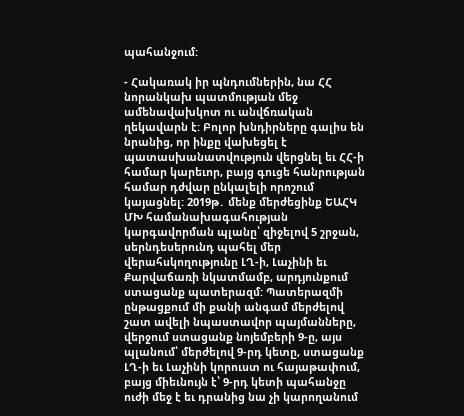պահանջում:

- Հակառակ իր պնդումներին, նա ՀՀ նորանկախ պատմության մեջ ամենավախկոտ ու անվճռական ղեկավարն է: Բոլոր խնդիրները գալիս են նրանից, որ ինքը վախեցել է պատասխանատվություն վերցնել եւ ՀՀ-ի համար կարեւոր, բայց գուցե հանրության համար դժվար ընկալելի որոշում կայացնել: 2019թ․ մենք մերժեցինք ԵԱՀԿ ՄԽ համանախագահության կարգավորման պլանը՝ զիջելով 5 շրջան, սերնդեսերունդ պահել մեր վերահսկողությունը ԼՂ-ի, Լաչինի եւ Քարվաճառի նկատմամբ, արդյունքում ստացանք պատերազմ: Պատերազմի ընթացքում մի քանի անգամ մերժելով շատ ավելի նպաստավոր պայմանները, վերջում ստացանք նոյեմբերի 9-ը, այս պլանում՝ մերժելով 9-րդ կետը, ստացանք ԼՂ-ի եւ Լաչինի կորուստ ու հայաթափում, բայց միեւնույն է՝ 9-րդ կետի պահանջը ուժի մեջ է եւ դրանից նա չի կարողանում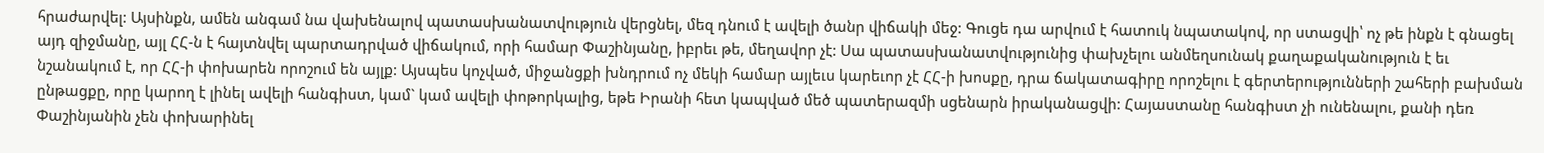հրաժարվել: Այսինքն, ամեն անգամ նա վախենալով պատասխանատվություն վերցնել, մեզ դնում է ավելի ծանր վիճակի մեջ: Գուցե դա արվում է հատուկ նպատակով, որ ստացվի՝ ոչ թե ինքն է գնացել այդ զիջմանը, այլ ՀՀ-ն է հայտնվել պարտադրված վիճակում, որի համար Փաշինյանը, իբրեւ թե, մեղավոր չէ: Սա պատասխանատվությունից փախչելու անմեղսունակ քաղաքականություն է եւ նշանակում է, որ ՀՀ-ի փոխարեն որոշում են այլք: Այսպես կոչված, միջանցքի խնդրում ոչ մեկի համար այլեւս կարեւոր չէ ՀՀ-ի խոսքը, դրա ճակատագիրը որոշելու է գերտերությունների շահերի բախման ընթացքը, որը կարող է լինել ավելի հանգիստ, կամ` կամ ավելի փոթորկալից, եթե Իրանի հետ կապված մեծ պատերազմի սցենարն իրականացվի: Հայաստանը հանգիստ չի ունենալու, քանի դեռ Փաշինյանին չեն փոխարինել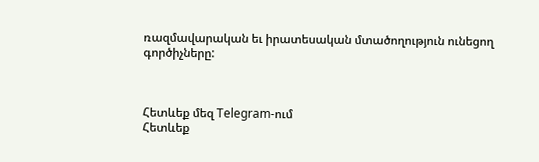ռազմավարական եւ իրատեսական մտածողություն ունեցող գործիչները:



Հետևեք մեզ Telegram-ում
Հետևեք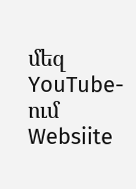մեզ YouTube-ում
Websiite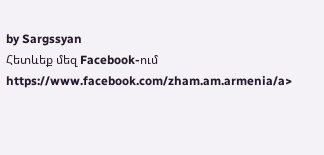by Sargssyan
Հետևեք մեզ Facebook-ում https://www.facebook.com/zham.am.armenia/a>